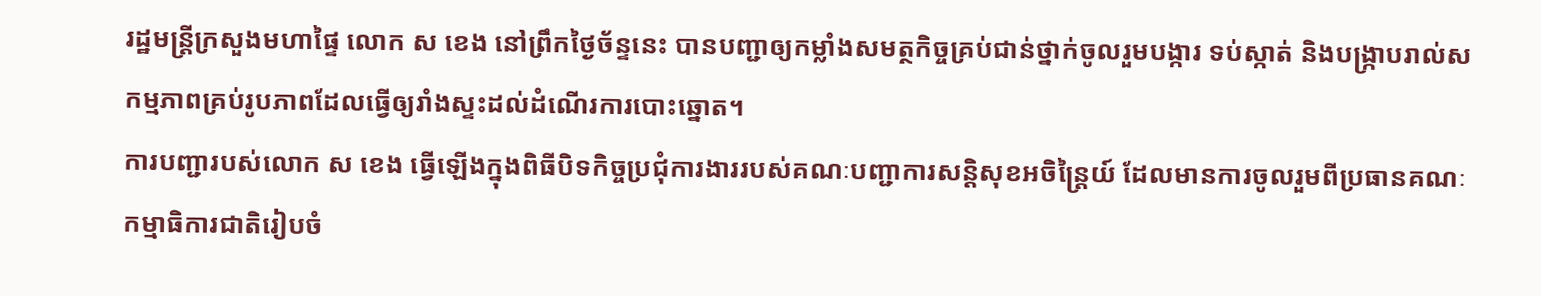រដ្ឋមន្រ្តីក្រសួងមហាផ្ទៃ លោក ស ខេង នៅព្រឹកថ្ងៃច័ន្ទនេះ បានបញ្ជាឲ្យកម្លាំងសមត្ថកិច្ចគ្រប់ជាន់ថ្នាក់ចូលរួមបង្ការ ទប់ស្កាត់ និងបង្រ្កាបរាល់សកម្មភាពគ្រប់រូបភាពដែលធ្វើឲ្យរាំងស្ទះដល់ដំណើរការបោះឆ្នោត។
ការបញ្ជារបស់លោក ស ខេង ធ្វើឡើងក្នុងពិធីបិទកិច្ចប្រជុំការងាររបស់គណៈបញ្ជាការសន្តិសុខអចិន្ត្រៃយ៍ ដែលមានការចូលរួមពីប្រធានគណៈកម្មាធិការជាតិរៀបចំ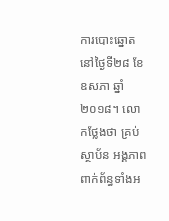ការបោះឆ្នោតនៅថ្ងៃទី២៨ ខែឧសភា ឆ្នាំ២០១៨។ លោកថ្លែងថា គ្រប់ស្ថាប័ន អង្គភាពពាក់ព័ន្ធទាំងអ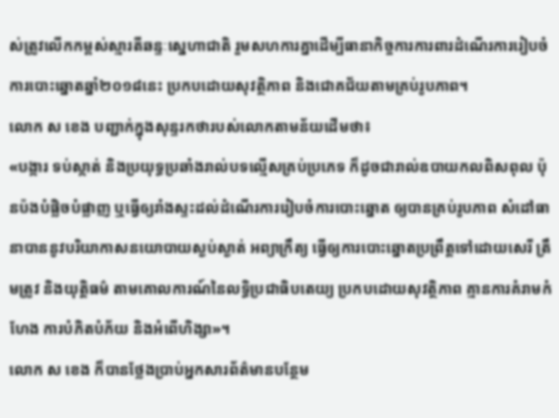ស់ត្រូវលើកកម្ពស់ស្មារតីឆន្ទៈស្នេហាជាតិ រួមសហការគ្នាដើម្បីធានាកិច្ចការការពារដំណើរការរៀបចំការបោះឆ្នោតឆ្នាំ២០១៨នេះ ប្រកបដោយសុវត្ថិភាព និងជោគជ័យតាមគ្រប់រូបភាព។
លោក ស ខេង បញ្ជាក់ក្នុងសុន្ទរកថារបស់លោកតាមន័យដើមថា៖
«បង្ការ ទប់ស្កាត់ និងប្រយុទ្ធប្រឆាំងរាល់បទល្មើសគ្រប់ប្រភេទ ក៏ដូចជារាល់ឧបាយកលពិសពុល ប៉ុនប៉ងបំផ្លិចបំផ្លាញ ឬធ្វើឲ្យរាំងស្ទះដល់ដំណើរការរៀបចំការបោះឆ្នោត ឲ្យបានគ្រប់រូបភាព សំដៅធានាបាននូវបរិយាកាសនយោបាយស្ងប់ស្ងាត់ អព្យាក្រឹត្យ ធ្វើឲ្យការបោះឆ្នោតប្រព្រឹត្តទៅដោយសេរី ត្រឹមត្រូវ និងយុត្តិធម៌ តាមគោលការណ៍នៃលទ្ធិប្រជាធិបតេយ្យ ប្រកបដោយសុវត្ថិភាព គ្មានការគំរាមកំហែង ការបំភិតបំភ័យ និងអំពើហិង្សា»។
លោក ស ខេង ក៏បានថ្លែងប្រាប់អ្នកសារព័ត៌មានបន្ថែម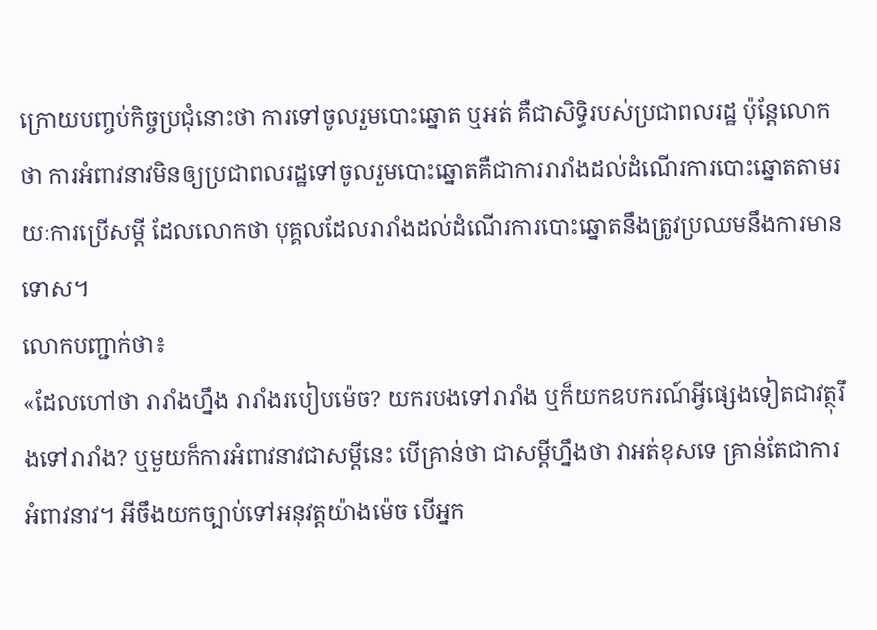ក្រោយបញ្ចប់កិច្ចប្រជុំនោះថា ការទៅចូលរួមបោះឆ្នោត ឬអត់ គឺជាសិទ្ធិរបស់ប្រជាពលរដ្ឋ ប៉ុន្តែលោកថា ការអំពាវនាវមិនឲ្យប្រជាពលរដ្ឋទៅចូលរួមបោះឆ្នោតគឺជាការរារាំងដល់ដំណើរការបោះឆ្នោតតាមរយៈការប្រើសម្តី ដែលលោកថា បុគ្គលដែលរារាំងដល់ដំណើរការបោះឆ្នោតនឹងត្រូវប្រឈមនឹងការមានទោស។
លោកបញ្ជាក់ថា៖
«ដែលហៅថា រារាំងហ្នឹង រារាំងរបៀបម៉េច? យករបងទៅរារាំង ឬក៏យកឧបករណ៍អ្វីផ្សេងទៀតជាវត្ថុរឹងទៅរារាំង? ឬមួយក៏ការអំពាវនាវជាសម្តីនេះ បើគ្រាន់ថា ជាសម្តីហ្នឹងថា វាអត់ខុសទេ គ្រាន់តែជាការអំពាវនាវ។ អីចឹងយកច្បាប់ទៅអនុវត្តយ៉ាងម៉េច បើអ្នក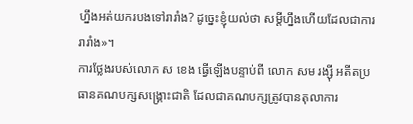ហ្នឹងអត់យករបងទៅរារាំង? ដូច្នេះខ្ញុំយល់ថា សម្តីហ្នឹងហើយដែលជាការរារាំង»។
ការថ្លែងរបស់លោក ស ខេង ធ្វើឡើងបន្ទាប់ពី លោក សម រង្ស៊ី អតីតប្រធានគណបក្សសង្គ្រោះជាតិ ដែលជាគណបក្សត្រូវបានតុលាការ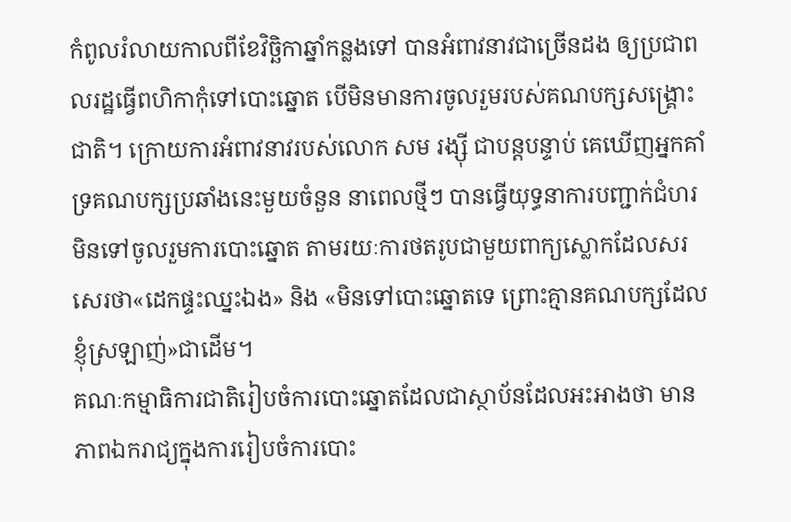កំពូលរំលាយកាលពីខែវិច្ឆិកាឆ្នាំកន្លងទៅ បានអំពាវនាវជាច្រើនដង ឲ្យប្រជាពលរដ្ឋធ្វើពហិកាកុំទៅបោះឆ្នោត បើមិនមានការចូលរួមរបស់គណបក្សសង្គ្រោះជាតិ។ ក្រោយការអំពាវនាវរបស់លោក សម រង្ស៊ី ជាបន្តបន្ទាប់ គេឃើញអ្នកគាំទ្រគណបក្សប្រឆាំងនេះមួយចំនួន នាពេលថ្មីៗ បានធ្វើយុទ្ធនាការបញ្ជាក់ជំហរមិនទៅចូលរួមការបោះឆ្នោត តាមរយៈការថតរូបជាមួយពាក្យស្លោកដែលសរសេរថា«ដេកផ្ទះឈ្នះឯង» និង «មិនទៅបោះឆ្នោតទេ ព្រោះគ្មានគណបក្សដែលខ្ញុំស្រឡាញ់»ជាដើម។
គណៈកម្មាធិការជាតិរៀបចំការបោះឆ្នោតដែលជាស្ថាប័នដែលអះអាងថា មានភាពឯករាជ្យក្នុងការរៀបចំការបោះ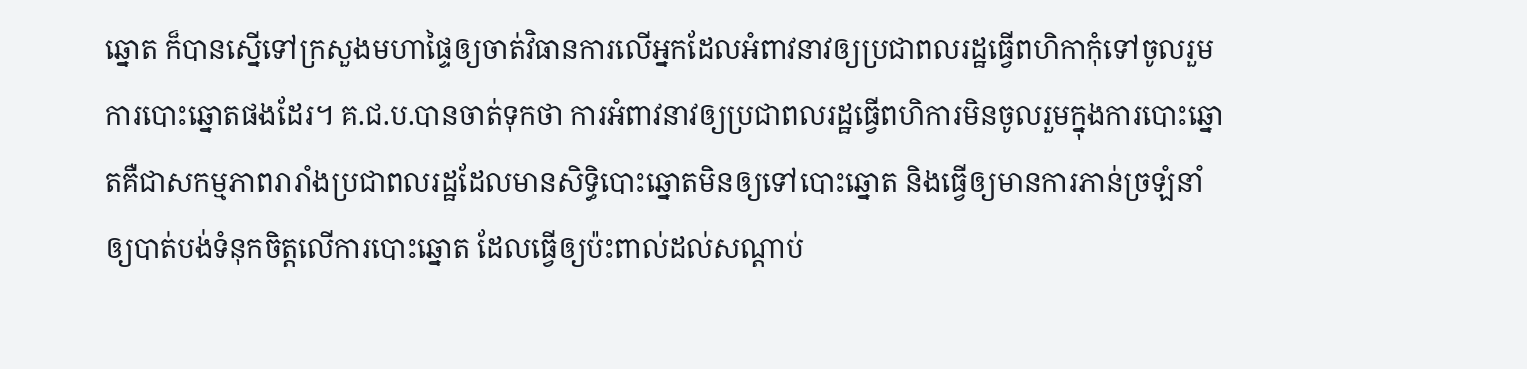ឆ្នោត ក៏បានស្នើទៅក្រសួងមហាផ្ទៃឲ្យចាត់វិធានការលើអ្នកដែលអំពាវនាវឲ្យប្រជាពលរដ្ឋធ្វើពហិកាកុំទៅចូលរួមការបោះឆ្នោតផងដែរ។ គ.ជ.ប.បានចាត់ទុកថា ការអំពាវនាវឲ្យប្រជាពលរដ្ឋធ្វើពហិការមិនចូលរួមក្នុងការបោះឆ្នោតគឺជាសកម្មភាពរារាំងប្រជាពលរដ្ឋដែលមានសិទ្ធិបោះឆ្នោតមិនឲ្យទៅបោះឆ្នោត និងធ្វើឲ្យមានការភាន់ច្រឡំនាំឲ្យបាត់បង់ទំនុកចិត្តលើការបោះឆ្នោត ដែលធ្វើឲ្យប៉ះពាល់ដល់សណ្តាប់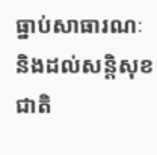ធ្នាប់សាធារណៈ និងដល់សន្តិសុខជាតិ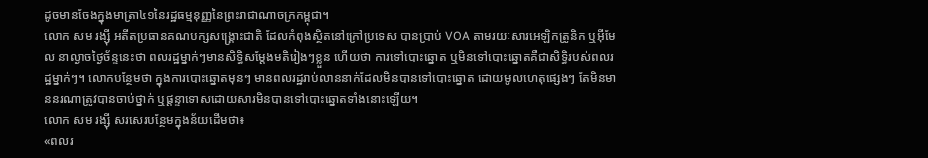ដូចមានចែងក្នុងមាត្រា៤១នៃរដ្ឋធម្មនុញ្ញនៃព្រះរាជាណាចក្រកម្ពុជា។
លោក សម រង្ស៊ី អតីតប្រធានគណបក្សសង្គ្រោះជាតិ ដែលកំពុងស្ថិតនៅក្រៅប្រទេស បានប្រាប់ VOA តាមរយៈសារអេឡិកត្រូនិក ឬអ៊ីមែល នាល្ងាចថ្ងៃច័ន្ទនេះថា ពលរដ្ឋម្នាក់ៗមានសិទ្ធិសម្តែងមតិរៀងៗខ្លួន ហើយថា ការទៅបោះឆ្នោត ឬមិនទៅបោះឆ្នោតគឺជាសិទ្ធិរបស់ពលរដ្ឋម្នាក់ៗ។ លោកបន្ថែមថា ក្នុងការបោះឆ្នោតមុនៗ មានពលរដ្ឋរាប់លាននាក់ដែលមិនបានទៅបោះឆ្នោត ដោយមូលហេតុផ្សេងៗ តែមិនមាននរណាត្រូវបានចាប់ថ្នាក់ ឬផ្តន្ទាទោសដោយសារមិនបានទៅបោះឆ្នោតទាំងនោះឡើយ។
លោក សម រង្ស៊ី សរសេរបន្ថែមក្នុងន័យដើមថា៖
«ពលរ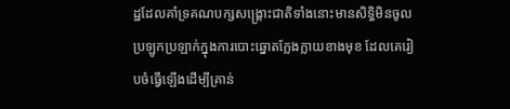ដ្ឋដែលគាំទ្រគណបក្សសង្គ្រោះជាតិទាំងនោះមានសិទ្ធិមិនចូលប្រឡូកប្រឡាក់ក្នុងការបោះឆ្នោតក្លែងក្លាយខាងមុខ ដែលគេរៀបចំធ្វើឡើងដើម្បីគ្រាន់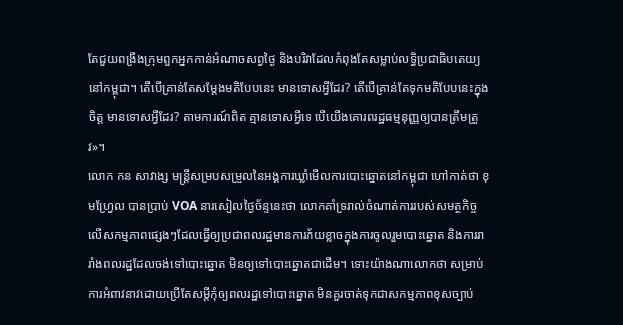តែជួយពង្រឹងក្រុមពួកអ្នកកាន់អំណាចសព្វថ្ងៃ និងបរិវាដែលកំពុងតែសម្លាប់លទ្ធិប្រជាធិបតេយ្យនៅកម្ពុជា។ តើបើគ្រាន់តែសម្តែងមតិបែបនេះ មានទោសអ្វីដែរ? តើបើគ្រាន់តែទុកមតិបែបនេះក្នុងចិត្ត មានទោសអ្វីដែរ? តាមការណ៍ពិត គ្មានទោសអ្វីទេ បើយើងគោរពរដ្ឋធម្មនុញ្ញឲ្យបានត្រឹមត្រូវ»។
លោក កន សាវាង្ស មន្រ្តីសម្របសម្រួលនៃអង្គការឃ្លាំមើលការបោះឆ្នោតនៅកម្ពុជា ហៅកាត់ថា ខុមហ្វ្រែល បានប្រាប់ VOA នារសៀលថ្ងៃច័ន្ទនេះថា លោកគាំទ្ររាល់ចំណាត់ការរបស់សមត្ថកិច្ច លើសកម្មភាពផ្សេងៗដែលធ្វើឲ្យប្រជាពលរដ្ឋមានការភ័យខ្លាចក្នុងការចូលរួមបោះឆ្នោត និងការរារាំងពលរដ្ឋដែលចង់ទៅបោះឆ្នោត មិនឲ្យទៅបោះឆ្នោតជាដើម។ ទោះយ៉ាងណាលោកថា សម្រាប់ការអំពាវនាវដោយប្រើតែសម្តីកុំឲ្យពលរដ្ឋទៅបោះឆ្នោត មិនគួរចាត់ទុកជាសកម្មភាពខុសច្បាប់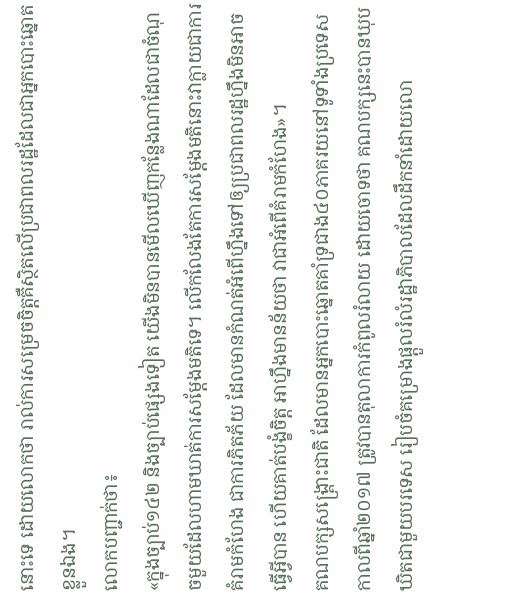នោះទេ ដោយលោកថា រាល់ការសម្រេចចិត្តគឺស្ថិតលើប្រជាពលរដ្ឋដែលជាអ្នកបោះឆ្នោតខ្លួនឯង។
លោកបញ្ជាក់ថា៖
«ក្នុងច្បាប់១៤២ និងច្បាប់ផ្សេងទៀត យើងមិនបានមើលឃើញកន្លែងណាដែលជាចំណុចមួយដែលហាមឃាត់ការសម្តែងមតិទេ។ លើកលែងតែការសម្តែងមតិនោះវាក្លាយជាការគំរាមកំហែង ជាការភិតភ័យ ដែលមានកំណត់អំពើហ្នឹងទៅឲ្យប្រជាពលរដ្ឋហ្នឹងមិនអាចធ្វើអ្វីបាន ហើយគាត់បង្ខំចិត្ត អាហ្នឹងមានន័យថា វាជាអំពើគំរាមកំហែង»។
គណបក្សសង្គ្រោះជាតិ ដែលមានអ្នកបោះឆ្នោតគាំទ្រជាង៤០ភាគរយនៅទូទាំងប្រទេសកាលពីឆ្នាំ២០១៧ ត្រូវបានតុលាការកំពូលរំលាយ ដោយចោទថា គណបក្សនេះបានឃុបឃិតជាមួយបរទេស រៀបចំគម្រោងផ្តួលរំលំរដ្ឋាភិបាលដែលដឹកនាំដោយលោ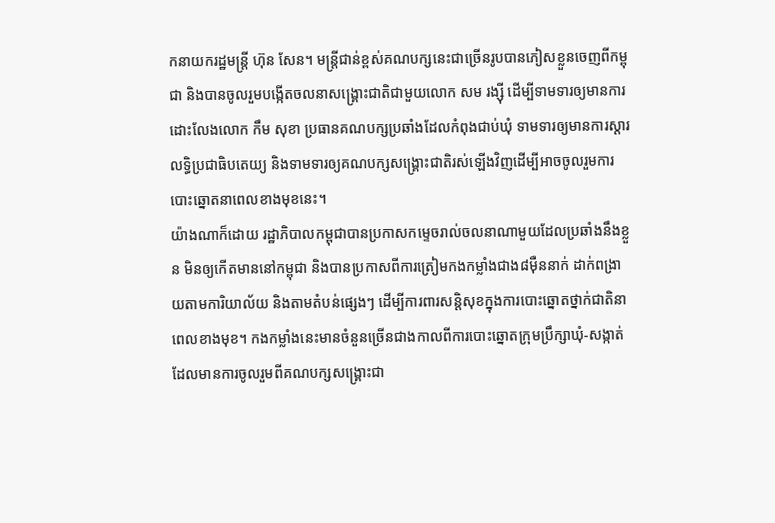កនាយករដ្ឋមន្រ្តី ហ៊ុន សែន។ មន្រ្តីជាន់ខ្ពស់គណបក្សនេះជាច្រើនរូបបានភៀសខ្លួនចេញពីកម្ពុជា និងបានចូលរួមបង្កើតចលនាសង្គ្រោះជាតិជាមួយលោក សម រង្ស៊ី ដើម្បីទាមទារឲ្យមានការដោះលែងលោក កឹម សុខា ប្រធានគណបក្សប្រឆាំងដែលកំពុងជាប់ឃុំ ទាមទារឲ្យមានការស្តារលទ្ធិប្រជាធិបតេយ្យ និងទាមទារឲ្យគណបក្សសង្គ្រោះជាតិរស់ឡើងវិញដើម្បីអាចចូលរួមការបោះឆ្នោតនាពេលខាងមុខនេះ។
យ៉ាងណាក៏ដោយ រដ្ឋាភិបាលកម្ពុជាបានប្រកាសកម្ទេចរាល់ចលនាណាមួយដែលប្រឆាំងនឹងខ្លួន មិនឲ្យកើតមាននៅកម្ពុជា និងបានប្រកាសពីការត្រៀមកងកម្លាំងជាង៨ម៉ឺននាក់ ដាក់ពង្រាយតាមការិយាល័យ និងតាមតំបន់ផ្សេងៗ ដើម្បីការពារសន្តិសុខក្នុងការបោះឆ្នោតថ្នាក់ជាតិនាពេលខាងមុខ។ កងកម្លាំងនេះមានចំនួនច្រើនជាងកាលពីការបោះឆ្នោតក្រុមប្រឹក្សាឃុំ-សង្កាត់ ដែលមានការចូលរួមពីគណបក្សសង្រ្គោះជា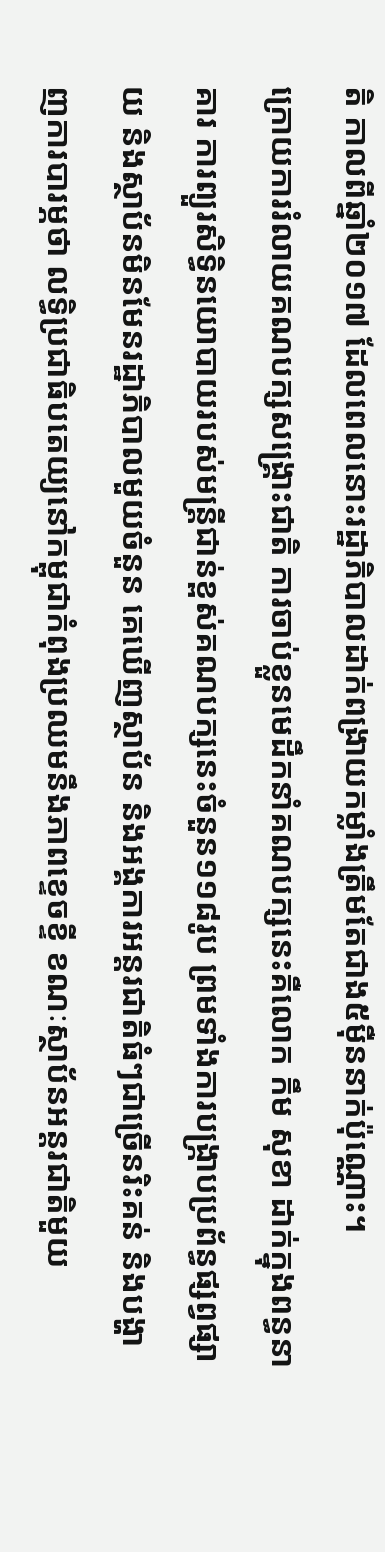តិ កាលពីឆ្នាំ២០១៧ ដែលពេលនោះរដ្ឋាភិបាលដាក់ពង្រាយកម្លាំងត្រឹមតែជាង៥ម៉ឺននាក់ប៉ុណ្ណោះ។
ក្រោយការរំលាយគណបក្សសង្រ្គោះជាតិ ការចាប់ខ្លួនមេដឹកនាំគណបក្សនេះគឺលោក កឹម សុខា ដាក់ក្នុងពន្ធនាគារ ការព្យួរសិទ្ធិនយោបាយរបស់មន្រ្តីជាន់ខ្ពស់គណបក្សនេះចំនួន១១៨រូប ព្រមទាំងការបង្រ្កាបប្រព័ន្ធផ្សព្វផ្សាយ និងស្ថាប័នមិនមែនរដ្ឋាភិបាលមួយចំនួន គេឃើញស្ថាប័ន និងអង្គការអន្តរជាតិធំៗជាច្រើនរិះគន់ និងបង្ហាញការបារម្ភថា លទ្ធិប្រជាធិបតេយ្យនៅកម្ពុជាកំពុងប្រឈមនឹងភាពខ្ទេចខ្ទី ខណៈស្ថាប័នអន្តរជាតិមួយ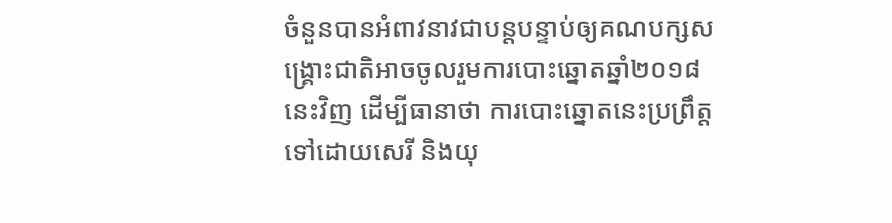ចំនួនបានអំពាវនាវជាបន្តបន្ទាប់ឲ្យគណបក្សសង្រ្គោះជាតិអាចចូលរួមការបោះឆ្នោតឆ្នាំ២០១៨នេះវិញ ដើម្បីធានាថា ការបោះឆ្នោតនេះប្រព្រឹត្តទៅដោយសេរី និងយុ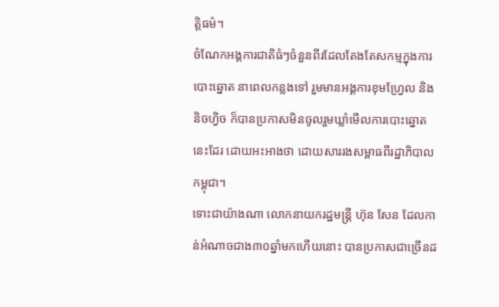ត្តិធម៌។
ចំណែកអង្គការជាតិធំៗចំនួនពីរដែលតែងតែសកម្មក្នុងការបោះឆ្នោត នាពេលកន្លងទៅ រួមមានអង្គការខុមហ្វ្រែល និងនិចហ្វិច ក៏បានប្រកាសមិនចូលរួមឃ្លាំមើលការបោះឆ្នោតនេះដែរ ដោយអះអាងថា ដោយសាររងសម្ពាធពីរដ្ឋាភិបាលកម្ពុជា។
ទោះជាយ៉ាងណា លោកនាយករដ្ឋមន្ត្រី ហ៊ុន សែន ដែលកាន់អំណាចជាង៣០ឆ្នាំមកហើយនោះ បានប្រកាសជាច្រើនដ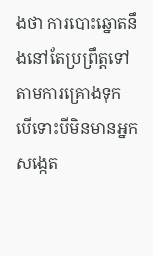ងថា ការបោះឆ្នោតនឹងនៅតែប្រព្រឹត្តទៅតាមការគ្រោងទុក បើទោះបីមិនមានអ្នកសង្កេត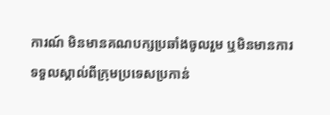ការណ៍ មិនមានគណបក្សប្រឆាំងចូលរួម ឬមិនមានការទទួលស្គាល់ពីក្រុមប្រទេសប្រកាន់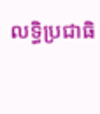លទ្ធិប្រជាធិ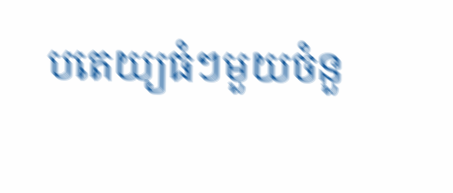បតេយ្យធំៗមួយចំនួ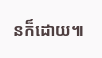នក៏ដោយ៕